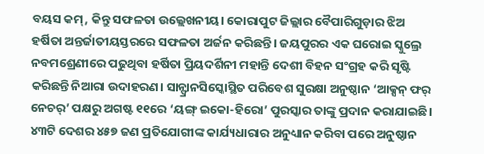ବୟସ କମ୍, କିନ୍ତୁ ସଫଳତା ଉଲ୍ଲେଖନୀୟ। କୋରାପୁଟ ଜିଲ୍ଲାର ବୈପାରିଗୁଡ଼ାର ଝିଅ ହର୍ଷିତା ଅନ୍ତର୍ଜାତୀୟସ୍ତରରେ ସଫଳତା ଅର୍ଜନ କରିଛନ୍ତି। ଜୟପୁରର ଏକ ଘରୋଇ ସ୍କୁଲ୍ରେ ନବମଶ୍ରେଣୀରେ ପଢୁଥିବା ହର୍ଷିତା ପ୍ରିୟଦର୍ଶିନୀ ମହାନ୍ତି ଦେଶୀ ବିହନ ସଂଗ୍ରହ କରି ସୃଷ୍ଟି କରିଛନ୍ତି ନିଆରା ଉଦାହରଣ। ସାନ୍ଫ୍ରାନସିସ୍କୋସ୍ଥିତ ପରିବେଶ ସୁରକ୍ଷା ଅନୁଷ୍ଠାନ ‘ଆକ୍ସନ୍ ଫର୍ ନେଚର୍’ ପକ୍ଷରୁ ଅଗଷ୍ଟ ୧୧ରେ ‘ୟଙ୍ଗ୍ ଇକୋ-ହିରୋ’ ପୁରସ୍କାର ତାଙ୍କୁ ପ୍ରଦାନ କରାଯାଇଛି। ୪୩ଟି ଦେଶର ୪୫୭ ଜଣ ପ୍ରତିଯୋଗୀଙ୍କ କାର୍ଯ୍ୟଧାରାର ଅନୁଧ୍ୟାନ କରିବା ପରେ ଅନୁଷ୍ଠାନ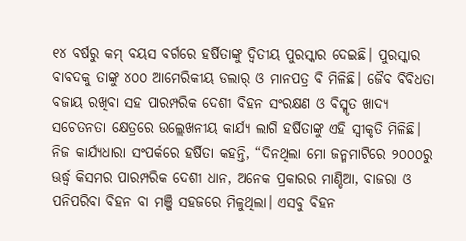୧୪ ବର୍ଷରୁ କମ୍ ବୟସ ବର୍ଗରେ ହର୍ଷିତାଙ୍କୁ ଦ୍ବିତୀୟ ପୁରସ୍କାର ଦେଇଛି। ପୁରସ୍କାର ବାବଦକୁ ତାଙ୍କୁ ୪୦୦ ଆମେରିକୀୟ ଡଲାର୍ ଓ ମାନପତ୍ର ବି ମିଳିଛି। ଜୈବ ବିବିଧତା ବଜାୟ ରଖିବା ସହ ପାରମ୍ପରିକ ଦେଶୀ ବିହନ ସଂରକ୍ଷଣ ଓ ବିସ୍ମୃତ ଖାଦ୍ୟ ସଚେତନତା କ୍ଷେତ୍ରରେ ଉଲ୍ଲେଖନୀୟ କାର୍ଯ୍ୟ ଲାଗି ହର୍ଷିତାଙ୍କୁ ଏହି ସ୍ବୀକୃତି ମିଳିଛି।
ନିଜ କାର୍ଯ୍ୟଧାରା ସଂପର୍କରେ ହର୍ଷିତା କହନ୍ତି, “ଦିନଥିଲା ମୋ ଜନ୍ମମାଟିରେ ୨୦୦୦ରୁ ଊର୍ଦ୍ଧ୍ବ କିସମର ପାରମ୍ପରିକ ଦେଶୀ ଧାନ, ଅନେକ ପ୍ରକାରର ମାଣ୍ଡିଆ, ବାଜରା ଓ ପନିପରିବା ବିହନ ବା ମଞ୍ଜି ସହଜରେ ମିଳୁଥିଲା। ଏସବୁ ବିହନ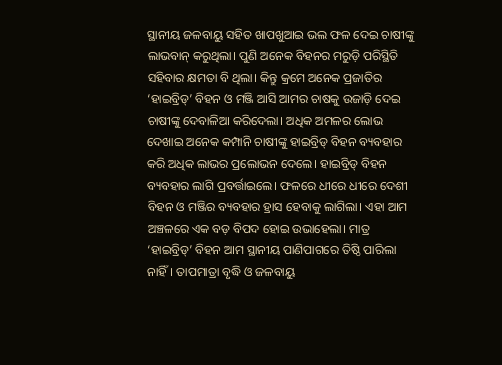ସ୍ଥାନୀୟ ଜଳବାୟୁ ସହିତ ଖାପଖୁଆଇ ଭଲ ଫଳ ଦେଇ ଚାଷୀଙ୍କୁ ଲାଭବାନ୍ କରୁଥିଲା। ପୁଣି ଅନେକ ବିହନର ମରୁଡ଼ି ପରିସ୍ଥିତି ସହିବାର କ୍ଷମତା ବି ଥିଲା। କିନ୍ତୁ କ୍ରମେ ଅନେକ ପ୍ରଜାତିର ‘ହାଇବ୍ରିଡ୍’ ବିହନ ଓ ମଞ୍ଜି ଆସି ଆମର ଚାଷକୁ ଉଜାଡ଼ି ଦେଇ ଚାଷୀଙ୍କୁ ଦେବାଳିଆ କରିଦେଲା। ଅଧିକ ଅମଳର ଲୋଭ ଦେଖାଇ ଅନେକ କମ୍ପାନି ଚାଷୀଙ୍କୁ ହାଇବ୍ରିଡ୍ ବିହନ ବ୍ୟବହାର କରି ଅଧିକ ଲାଭର ପ୍ରଲୋଭନ ଦେଲେ। ହାଇବ୍ରିଡ୍ ବିହନ ବ୍ୟବହାର ଲାଗି ପ୍ରବର୍ତ୍ତାଇଲେ। ଫଳରେ ଧୀରେ ଧୀରେ ଦେଶୀ ବିହନ ଓ ମଞ୍ଜିର ବ୍ୟବହାର ହ୍ରାସ ହେବାକୁ ଲାଗିଲା। ଏହା ଆମ ଅଞ୍ଚଳରେ ଏକ ବଡ଼ ବିପଦ ହୋଇ ଉଭାହେଲା। ମାତ୍ର ‘ହାଇବ୍ରିଡ୍’ ବିହନ ଆମ ସ୍ଥାନୀୟ ପାଣିପାଗରେ ତିଷ୍ଠି ପାରିଲା ନାହିଁ। ତାପମାତ୍ରା ବୃଦ୍ଧି ଓ ଜଳବାୟୁ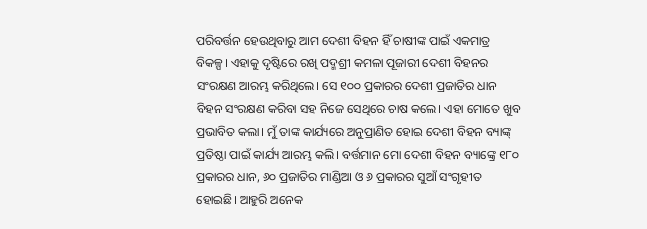ପରିବର୍ତ୍ତନ ହେଉଥିବାରୁ ଆମ ଦେଶୀ ବିହନ ହିଁ ଚାଷୀଙ୍କ ପାଇଁ ଏକମାତ୍ର ବିକଳ୍ପ। ଏହାକୁ ଦୃଷ୍ଟିରେ ରଖି ପଦ୍ମଶ୍ରୀ କମଳା ପୂଜାରୀ ଦେଶୀ ବିହନର ସଂରକ୍ଷଣ ଆରମ୍ଭ କରିଥିଲେ। ସେ ୧୦୦ ପ୍ରକାରର ଦେଶୀ ପ୍ରଜାତିର ଧାନ ବିହନ ସଂରକ୍ଷଣ କରିବା ସହ ନିଜେ ସେଥିରେ ଚାଷ କଲେ। ଏହା ମୋତେ ଖୁବ ପ୍ରଭାବିତ କଲା। ମୁଁ ତାଙ୍କ କାର୍ଯ୍ୟରେ ଅନୁପ୍ରାଣିତ ହୋଇ ଦେଶୀ ବିହନ ବ୍ୟାଙ୍କ୍ ପ୍ରତିଷ୍ଠା ପାଇଁ କାର୍ଯ୍ୟ ଆରମ୍ଭ କଲି। ବର୍ତ୍ତମାନ ମୋ ଦେଶୀ ବିହନ ବ୍ୟାଙ୍କ୍ରେ ୧୮୦ ପ୍ରକାରର ଧାନ, ୬୦ ପ୍ରଜାତିର ମାଣ୍ଡିଆ ଓ ୬ ପ୍ରକାରର ସୁଆଁ ସଂଗୃହୀତ ହୋଇଛି। ଆହୁରି ଅନେକ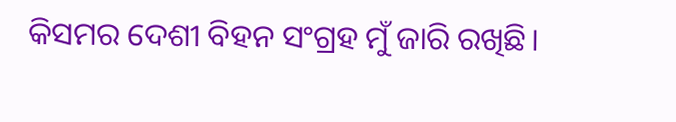କିସମର ଦେଶୀ ବିହନ ସଂଗ୍ରହ ମୁଁ ଜାରି ରଖିଛି।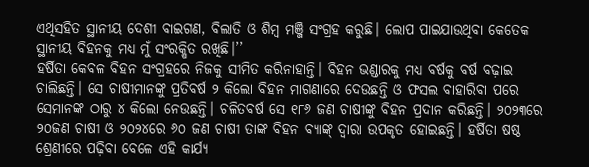ଏଥିସହିତ ସ୍ଥାନୀୟ ଦେଶୀ ବାଇଗଣ, ବିଲାତି ଓ ଶିମ୍ବ ମଞ୍ଜି ସଂଗ୍ରହ କରୁଛି। ଲୋପ ପାଇଯାଉଥିବା କେତେକ ସ୍ଥାନୀୟ ବିହନକୁ ମଧ୍ୟ ମୁଁ ସଂରକ୍ଷିତ ରଖିଛି।’’
ହର୍ଷିତା କେବଳ ବିହନ ସଂଗ୍ରହରେ ନିଜକୁ ସୀମିତ କରିନାହାନ୍ତି। ବିହନ ଭଣ୍ଡାରକୁ ମଧ୍ୟ ବର୍ଷକୁ ବର୍ଷ ବଢ଼ାଇ ଚାଲିଛନ୍ତି। ସେ ଚାଷୀମାନଙ୍କୁ ପ୍ରତିବର୍ଷ ୨ କିଲୋ ବିହନ ମାଗଣାରେ ଦେଉଛନ୍ତି ଓ ଫସଲ ବାହାରିବା ପରେ ସେମାନଙ୍କ ଠାରୁ ୪ କିଲୋ ନେଉଛନ୍ତି। ଚଳିତବର୍ଷ ସେ ୧୮୬ ଜଣ ଚାଷୀଙ୍କୁ ବିହନ ପ୍ରଦାନ କରିଛନ୍ତି। ୨୦୨୩ରେ ୨୦ଜଣ ଚାଷୀ ଓ ୨୦୨୪ରେ ୬୦ ଜଣ ଚାଷୀ ତାଙ୍କ ବିହନ ବ୍ୟାଙ୍କ୍ ଦ୍ୱାରା ଉପକୃତ ହୋଇଛନ୍ତି। ହର୍ଷିତା ଷଷ୍ଠ ଶ୍ରେଣୀରେ ପଢ଼ିବା ବେଳେ ଏହି କାର୍ଯ୍ୟ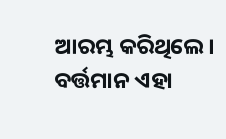ଆରମ୍ଭ କରିଥିଲେ। ବର୍ତ୍ତମାନ ଏହା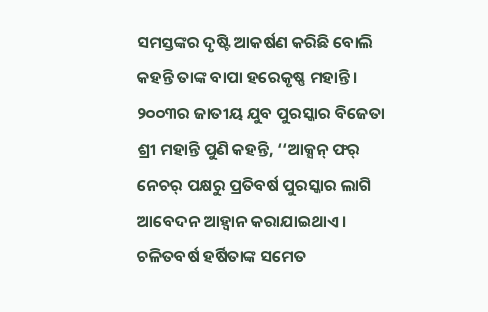ସମସ୍ତଙ୍କର ଦୃଷ୍ଟି ଆକର୍ଷଣ କରିଛି ବୋଲି କହନ୍ତି ତାଙ୍କ ବାପା ହରେକୃଷ୍ଣ ମହାନ୍ତି। ୨୦୦୩ର ଜାତୀୟ ଯୁବ ପୁରସ୍କାର ବିଜେତା ଶ୍ରୀ ମହାନ୍ତି ପୁଣି କହନ୍ତି, ‘‘ଆକ୍ସନ୍ ଫର୍ ନେଚର୍ ପକ୍ଷରୁ ପ୍ରତିବର୍ଷ ପୁରସ୍କାର ଲାଗି ଆବେଦନ ଆହ୍ବାନ କରାଯାଇଥାଏ। ଚଳିତବର୍ଷ ହର୍ଷିତାଙ୍କ ସମେତ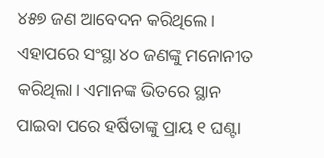୪୫୭ ଜଣ ଆବେଦନ କରିଥିଲେ। ଏହାପରେ ସଂସ୍ଥା ୪୦ ଜଣଙ୍କୁ ମନୋନୀତ କରିଥିଲା। ଏମାନଙ୍କ ଭିତରେ ସ୍ଥାନ ପାଇବା ପରେ ହର୍ଷିତାଙ୍କୁ ପ୍ରାୟ ୧ ଘଣ୍ଟା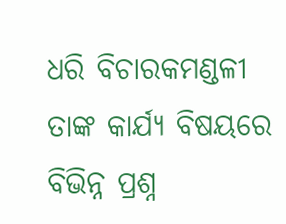ଧରି ବିଚାରକମଣ୍ଡଳୀ ତାଙ୍କ କାର୍ଯ୍ୟ ବିଷୟରେ ବିଭିନ୍ନ ପ୍ରଶ୍ନ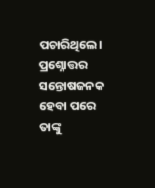ପଚାରିଥିଲେ। ପ୍ରଶ୍ନୋତ୍ତର ସନ୍ତୋଷଜନକ ହେବା ପରେ ତାଙ୍କୁ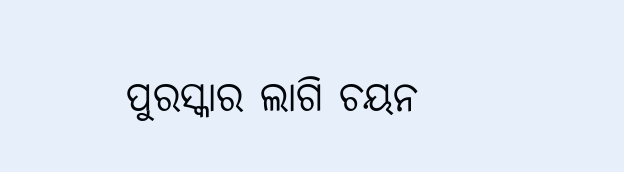ପୁରସ୍କାର ଲାଗି ଚୟନ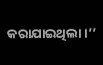କରାଯାଇଥିଲା।’’